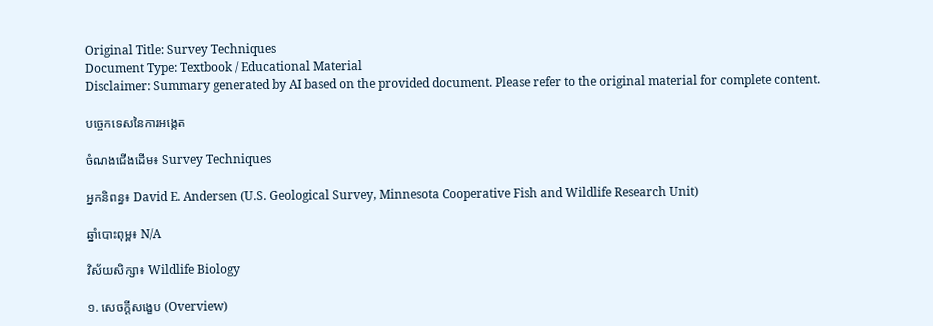Original Title: Survey Techniques
Document Type: Textbook / Educational Material
Disclaimer: Summary generated by AI based on the provided document. Please refer to the original material for complete content.

បច្ចេកទេសនៃការអង្កេត

ចំណងជើងដើម៖ Survey Techniques

អ្នកនិពន្ធ៖ David E. Andersen (U.S. Geological Survey, Minnesota Cooperative Fish and Wildlife Research Unit)

ឆ្នាំបោះពុម្ព៖ N/A

វិស័យសិក្សា៖ Wildlife Biology

១. សេចក្តីសង្ខេប (Overview)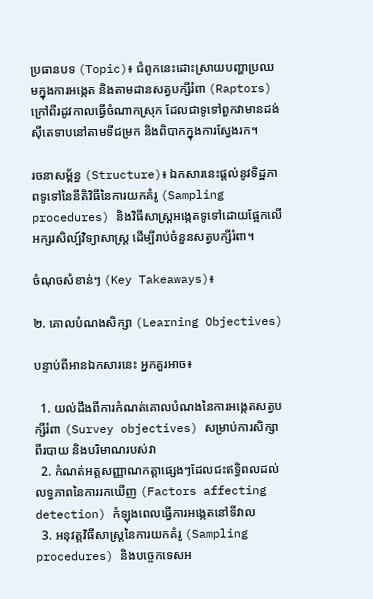ប្រធានបទ (Topic)៖ ជំពូកនេះដោះស្រាយបញ្ហាប្រឈមក្នុងការអង្កេត និងតាមដានសត្វបក្សីរំពា (Raptors) ក្រៅពីរដូវកាលធ្វើចំណាកស្រុក ដែលជាទូទៅពួកវាមានដង់ស៊ីតេទាបនៅតាមទីជម្រក និងពិបាកក្នុងការស្វែងរក។

រចនាសម្ព័ន្ធ (Structure)៖ ឯកសារនេះផ្តល់នូវទិដ្ឋភាពទូទៅនៃនីតិវិធីនៃការយកគំរូ (Sampling procedures) និងវិធីសាស្ត្រអង្កេតទូទៅដោយផ្អែកលើអក្សរសិល្ប៍វិទ្យាសាស្ត្រ ដើម្បីរាប់ចំនួនសត្វបក្សីរំពា។

ចំណុចសំខាន់ៗ (Key Takeaways)៖

២. គោលបំណងសិក្សា (Learning Objectives)

បន្ទាប់ពីអានឯកសារនេះ អ្នកគួរអាច៖

  1. យល់ដឹងពីការកំណត់គោលបំណងនៃការអង្កេតសត្វបក្សីរំពា (Survey objectives) សម្រាប់ការសិក្សាពីរបាយ និងបរិមាណរបស់វា
  2. កំណត់អត្តសញ្ញាណកត្តាផ្សេងៗដែលជះឥទ្ធិពលដល់លទ្ធភាពនៃការរកឃើញ (Factors affecting detection) កំឡុងពេលធ្វើការអង្កេតនៅទីវាល
  3. អនុវត្តវិធីសាស្ត្រនៃការយកគំរូ (Sampling procedures) និងបច្ចេកទេសអ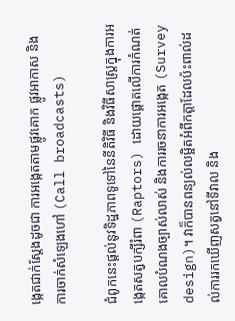ង្កេតជាក់ស្តែងដូចជា ការអង្កេតតាមផ្លូវគោក ផ្លូវអាកាស និងការចាក់សំឡេងហៅ (Call broadcasts)

ជំពូកនេះផ្តល់នូវទិដ្ឋភាពទូទៅនៃនីតិវិធី និងវិធីសាស្ត្រក្នុងការអង្កេតសត្វបក្សីរំពា (Raptors) ដោយផ្តោតលើការកំណត់គោលបំណងច្បាស់លាស់ និងការរចនាការអង្កេត (Survey design)។ វាក៏បានពន្យល់លម្អិតអំពីកត្តាដែលប៉ះពាល់ដល់ការរកឃើញសត្វនៅទីវាល និង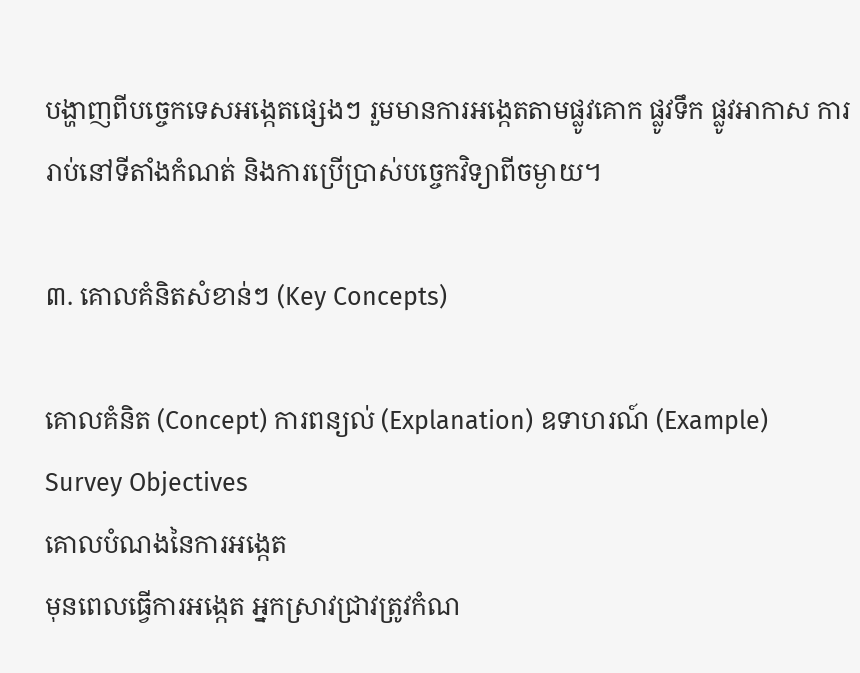បង្ហាញពីបច្ចេកទេសអង្កេតផ្សេងៗ រួមមានការអង្កេតតាមផ្លូវគោក ផ្លូវទឹក ផ្លូវអាកាស ការរាប់នៅទីតាំងកំណត់ និងការប្រើប្រាស់បច្ចេកវិទ្យាពីចម្ងាយ។

៣. គោលគំនិតសំខាន់ៗ (Key Concepts)

គោលគំនិត (Concept) ការពន្យល់ (Explanation) ឧទាហរណ៍ (Example)
Survey Objectives
គោលបំណងនៃការអង្កេត
មុនពេលធ្វើការអង្កេត អ្នកស្រាវជ្រាវត្រូវកំណ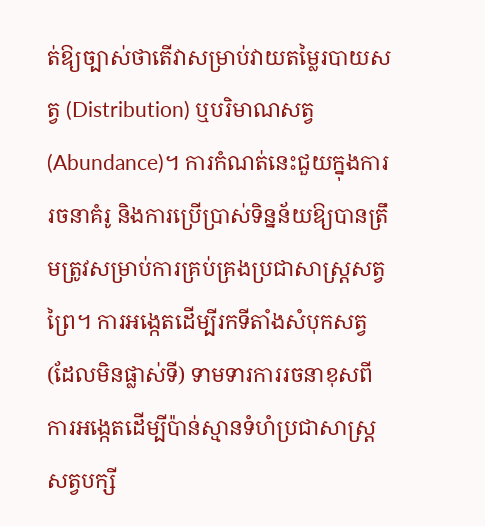ត់ឱ្យច្បាស់ថាតើវាសម្រាប់វាយតម្លៃរបាយសត្វ (Distribution) ឬបរិមាណសត្វ (Abundance)។ ការកំណត់នេះជួយក្នុងការរចនាគំរូ និងការប្រើប្រាស់ទិន្នន័យឱ្យបានត្រឹមត្រូវសម្រាប់ការគ្រប់គ្រងប្រជាសាស្ត្រសត្វព្រៃ។ ការអង្កេតដើម្បីរកទីតាំងសំបុកសត្វ (ដែលមិនផ្លាស់ទី) ទាមទារការរចនាខុសពីការអង្កេតដើម្បីប៉ាន់ស្មានទំហំប្រជាសាស្ត្រសត្វបក្សី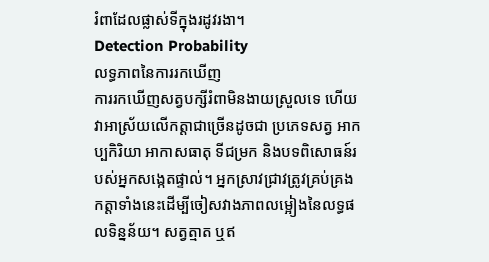រំពាដែលផ្លាស់ទីក្នុងរដូវរងា។
Detection Probability
លទ្ធភាពនៃការរកឃើញ
ការរកឃើញសត្វបក្សីរំពាមិនងាយស្រួលទេ ហើយវាអាស្រ័យលើកត្តាជាច្រើនដូចជា ប្រភេទសត្វ អាកប្បកិរិយា អាកាសធាតុ ទីជម្រក និងបទពិសោធន៍របស់អ្នកសង្កេតផ្ទាល់។ អ្នកស្រាវជ្រាវត្រូវគ្រប់គ្រងកត្តាទាំងនេះដើម្បីចៀសវាងភាពលម្អៀងនៃលទ្ធផលទិន្នន័យ។ សត្វត្មាត ឬឥ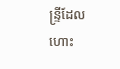ន្ទ្រីដែលហោះ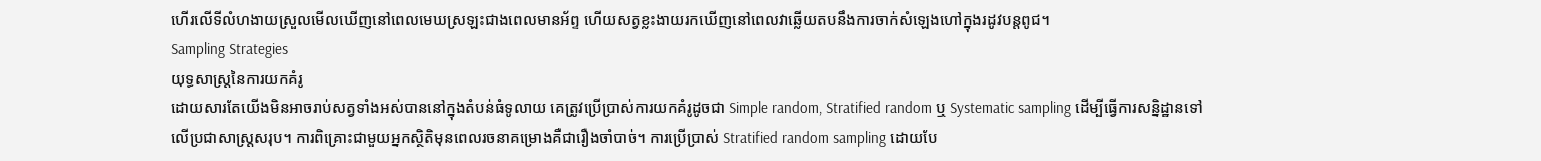ហើរលើទីលំហងាយស្រួលមើលឃើញនៅពេលមេឃស្រឡះជាងពេលមានអ័ព្ទ ហើយសត្វខ្លះងាយរកឃើញនៅពេលវាឆ្លើយតបនឹងការចាក់សំឡេងហៅក្នុងរដូវបន្តពូជ។
Sampling Strategies
យុទ្ធសាស្ត្រនៃការយកគំរូ
ដោយសារតែយើងមិនអាចរាប់សត្វទាំងអស់បាននៅក្នុងតំបន់ធំទូលាយ គេត្រូវប្រើប្រាស់ការយកគំរូដូចជា Simple random, Stratified random ឬ Systematic sampling ដើម្បីធ្វើការសន្និដ្ឋានទៅលើប្រជាសាស្ត្រសរុប។ ការពិគ្រោះជាមួយអ្នកស្ថិតិមុនពេលរចនាគម្រោងគឺជារឿងចាំបាច់។ ការប្រើប្រាស់ Stratified random sampling ដោយបែ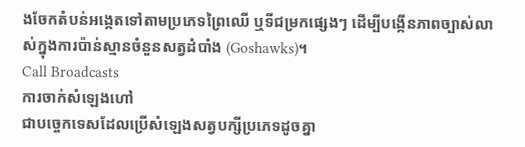ងចែកតំបន់អង្កេតទៅតាមប្រភេទព្រៃឈើ ឬទីជម្រកផ្សេងៗ ដើម្បីបង្កើនភាពច្បាស់លាស់ក្នុងការប៉ាន់ស្មានចំនួនសត្វដំបាំង (Goshawks)។
Call Broadcasts
ការចាក់សំឡេងហៅ
ជាបច្ចេកទេសដែលប្រើសំឡេងសត្វបក្សីប្រភេទដូចគ្នា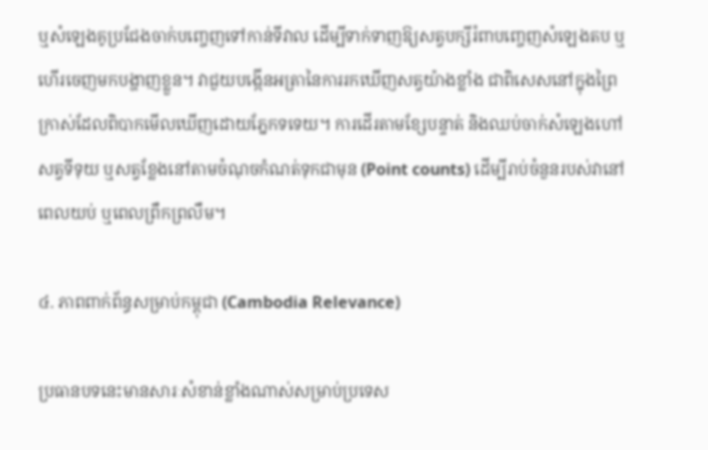ឬសំឡេងគូប្រជែងចាក់បញ្ចេញទៅកាន់ទីវាល ដើម្បីទាក់ទាញឱ្យសត្វបក្សីរំពាបញ្ចេញសំឡេងតប ឬហើរចេញមកបង្ហាញខ្លួន។ វាជួយបង្កើនអត្រានៃការរកឃើញសត្វយ៉ាងខ្លាំង ជាពិសេសនៅក្នុងព្រៃក្រាស់ដែលពិបាកមើលឃើញដោយភ្នែកទទេយ។ ការដើរតាមខ្សែបន្ទាត់ និងឈប់ចាក់សំឡេងហៅសត្វទីទុយ ឬសត្វខ្លែងនៅតាមចំណុចកំណត់ទុកជាមុន (Point counts) ដើម្បីរាប់ចំនួនរបស់វានៅពេលយប់ ឬពេលព្រឹកព្រលឹម។

៤. ភាពពាក់ព័ន្ធសម្រាប់កម្ពុជា (Cambodia Relevance)

ប្រធានបទនេះមានសារៈសំខាន់ខ្លាំងណាស់សម្រាប់ប្រទេស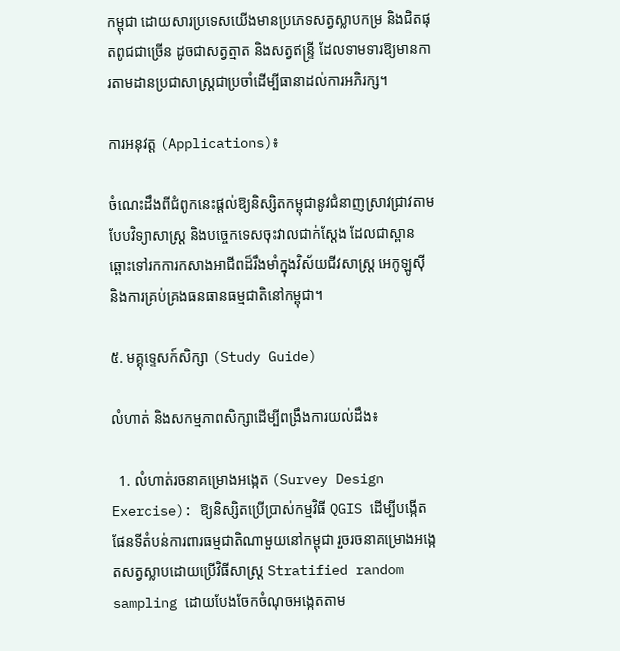កម្ពុជា ដោយសារប្រទេសយើងមានប្រភេទសត្វស្លាបកម្រ និងជិតផុតពូជជាច្រើន ដូចជាសត្វត្មាត និងសត្វឥន្ទ្រី ដែលទាមទារឱ្យមានការតាមដានប្រជាសាស្ត្រជាប្រចាំដើម្បីធានាដល់ការអភិរក្ស។

ការអនុវត្ត (Applications)៖

ចំណេះដឹងពីជំពូកនេះផ្តល់ឱ្យនិស្សិតកម្ពុជានូវជំនាញស្រាវជ្រាវតាមបែបវិទ្យាសាស្ត្រ និងបច្ចេកទេសចុះវាលជាក់ស្តែង ដែលជាស្ពានឆ្ពោះទៅរកការកសាងអាជីពដ៏រឹងមាំក្នុងវិស័យជីវសាស្រ្ត អេកូឡូស៊ី និងការគ្រប់គ្រងធនធានធម្មជាតិនៅកម្ពុជា។

៥. មគ្គុទ្ទេសក៍សិក្សា (Study Guide)

លំហាត់ និងសកម្មភាពសិក្សាដើម្បីពង្រឹងការយល់ដឹង៖

  1. លំហាត់រចនាគម្រោងអង្កេត (Survey Design Exercise): ឱ្យនិស្សិតប្រើប្រាស់កម្មវិធី QGIS ដើម្បីបង្កើតផែនទីតំបន់ការពារធម្មជាតិណាមួយនៅកម្ពុជា រួចរចនាគម្រោងអង្កេតសត្វស្លាបដោយប្រើវិធីសាស្ត្រ Stratified random sampling ដោយបែងចែកចំណុចអង្កេតតាម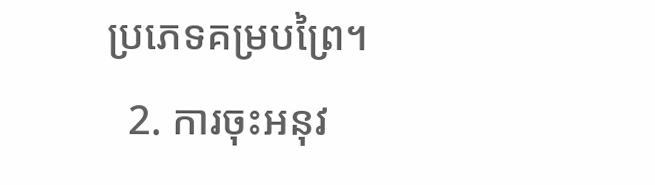ប្រភេទគម្របព្រៃ។
  2. ការចុះអនុវ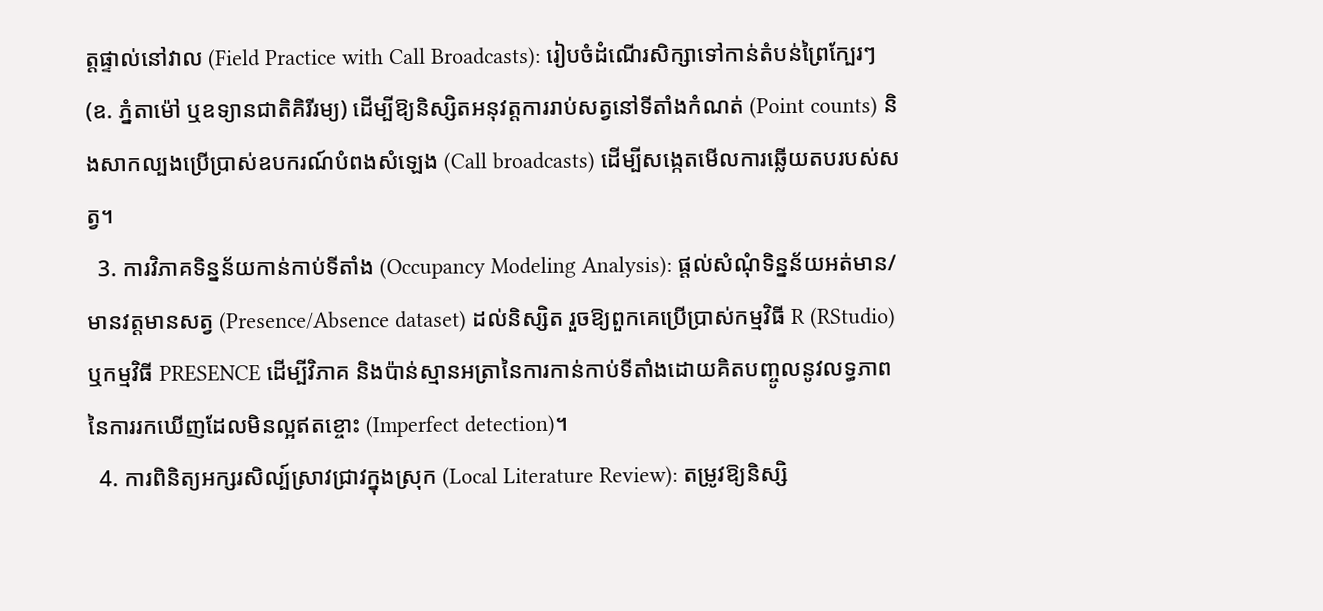ត្តផ្ទាល់នៅវាល (Field Practice with Call Broadcasts): រៀបចំដំណើរសិក្សាទៅកាន់តំបន់ព្រៃក្បែរៗ (ឧ. ភ្នំតាម៉ៅ ឬឧទ្យានជាតិគិរីរម្យ) ដើម្បីឱ្យនិស្សិតអនុវត្តការរាប់សត្វនៅទីតាំងកំណត់ (Point counts) និងសាកល្បងប្រើប្រាស់ឧបករណ៍បំពងសំឡេង (Call broadcasts) ដើម្បីសង្កេតមើលការឆ្លើយតបរបស់សត្វ។
  3. ការវិភាគទិន្នន័យកាន់កាប់ទីតាំង (Occupancy Modeling Analysis): ផ្តល់សំណុំទិន្នន័យអត់មាន/មានវត្តមានសត្វ (Presence/Absence dataset) ដល់និស្សិត រួចឱ្យពួកគេប្រើប្រាស់កម្មវិធី R (RStudio) ឬកម្មវិធី PRESENCE ដើម្បីវិភាគ និងប៉ាន់ស្មានអត្រានៃការកាន់កាប់ទីតាំងដោយគិតបញ្ចូលនូវលទ្ធភាពនៃការរកឃើញដែលមិនល្អឥតខ្ចោះ (Imperfect detection)។
  4. ការពិនិត្យអក្សរសិល្ប៍ស្រាវជ្រាវក្នុងស្រុក (Local Literature Review): តម្រូវឱ្យនិស្សិ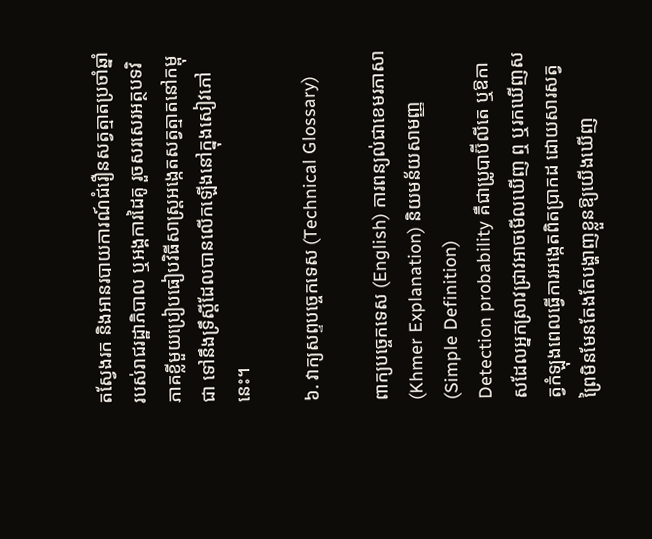តស្វែងរក និងអានរបាយការណ៍ជំរឿនសត្វត្មាតប្រចាំឆ្នាំរបស់រាជរដ្ឋាភិបាល ឬអង្គការដៃគូ រួចសរសេរអត្ថបទវិភាគខ្លីមួយប្រៀបធៀបវិធីសាស្ត្រអង្កេតសត្វត្មាតនៅកម្ពុជា ទៅនឹងទ្រឹស្តីដែលបានលើកឡើងនៅក្នុងសៀវភៅនេះ។

៦. វាក្យសព្ទបច្ចេកទេស (Technical Glossary)

ពាក្យបច្ចេកទេស (English) ការពន្យល់ជាខេមរភាសា (Khmer Explanation) និយមន័យសាមញ្ញ (Simple Definition)
Detection probability គឺជាប្រូបាប៊ីលីតេ ឬឱកាសដែលអ្នកស្រាវជ្រាវអាចមើលឃើញ ឮ ឬរកឃើញសត្វកំឡុងពេលធ្វើការអង្កេតពិតប្រាកដ ដោយសារសត្វព្រៃមិនមែនតែងតែបង្ហាញខ្លួនឱ្យយើងឃើញ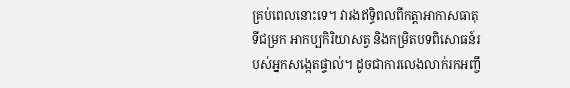គ្រប់ពេលនោះទេ។ វារងឥទ្ធិពលពីកត្តាអាកាសធាតុ ទីជម្រក អាកប្បកិរិយាសត្វ និងកម្រិតបទពិសោធន៍របស់អ្នកសង្កេតផ្ទាល់។ ដូចជាការលេងលាក់រកអញ្ចឹ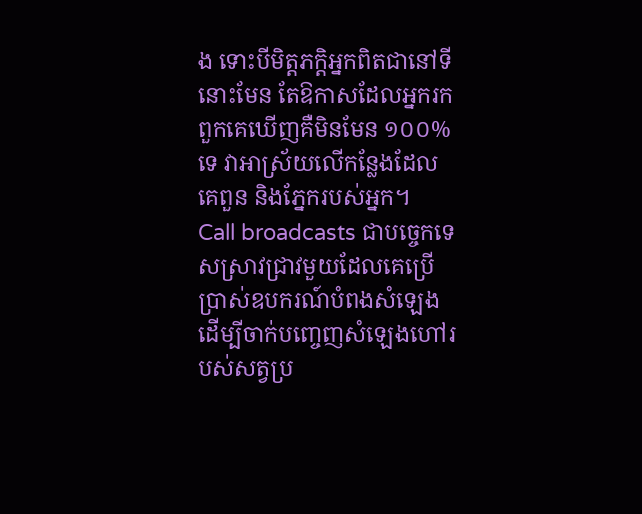ង ទោះបីមិត្តភក្តិអ្នកពិតជានៅទីនោះមែន តែឱកាសដែលអ្នករកពួកគេឃើញគឺមិនមែន ១០០% ទេ វាអាស្រ័យលើកន្លែងដែលគេពួន និងភ្នែករបស់អ្នក។
Call broadcasts ជាបច្ចេកទេសស្រាវជ្រាវមួយដែលគេប្រើប្រាស់ឧបករណ៍បំពងសំឡេង ដើម្បីចាក់បញ្ចេញសំឡេងហៅរបស់សត្វប្រ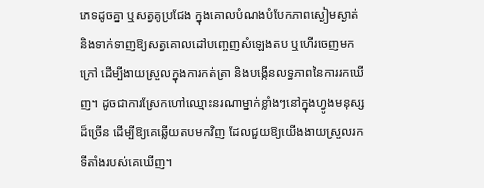ភេទដូចគ្នា ឬសត្វគូប្រជែង ក្នុងគោលបំណងបំបែកភាពស្ងៀមស្ងាត់ និងទាក់ទាញឱ្យសត្វគោលដៅបញ្ចេញសំឡេងតប ឬហើរចេញមកក្រៅ ដើម្បីងាយស្រួលក្នុងការកត់ត្រា និងបង្កើនលទ្ធភាពនៃការរកឃើញ។ ដូចជាការស្រែកហៅឈ្មោះនរណាម្នាក់ខ្លាំងៗនៅក្នុងហ្វូងមនុស្សដ៏ច្រើន ដើម្បីឱ្យគេឆ្លើយតបមកវិញ ដែលជួយឱ្យយើងងាយស្រួលរកទីតាំងរបស់គេឃើញ។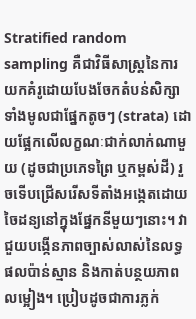Stratified random sampling គឺជាវិធីសាស្ត្រនៃការយកគំរូដោយបែងចែកតំបន់សិក្សាទាំងមូលជាផ្នែកតូចៗ (strata) ដោយផ្អែកលើលក្ខណៈជាក់លាក់ណាមួយ (ដូចជាប្រភេទព្រៃ ឬកម្ពស់ដី) រួចទើបជ្រើសរើសទីតាំងអង្កេតដោយចៃដន្យនៅក្នុងផ្នែកនីមួយៗនោះ។ វាជួយបង្កើនភាពច្បាស់លាស់នៃលទ្ធផលប៉ាន់ស្មាន និងកាត់បន្ថយភាពលម្អៀង។ ប្រៀបដូចជាការភ្លក់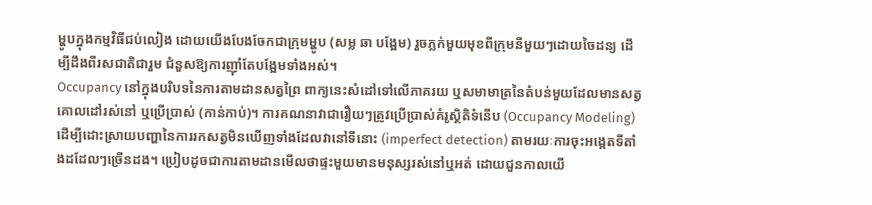ម្ហូបក្នុងកម្មវិធីជប់លៀង ដោយយើងបែងចែកជាក្រុមម្ហូប (សម្ល ឆា បង្អែម) រួចភ្លក់មួយមុខពីក្រុមនីមួយៗដោយចៃដន្យ ដើម្បីដឹងពីរសជាតិជារួម ជំនួសឱ្យការញ៉ាំតែបង្អែមទាំងអស់។
Occupancy នៅក្នុងបរិបទនៃការតាមដានសត្វព្រៃ ពាក្យនេះសំដៅទៅលើភាគរយ ឬសមាមាត្រនៃតំបន់មួយដែលមានសត្វគោលដៅរស់នៅ ឬប្រើប្រាស់ (កាន់កាប់)។ ការគណនាវាជារឿយៗត្រូវប្រើប្រាស់គំរូស្ថិតិទំនើប (Occupancy Modeling) ដើម្បីដោះស្រាយបញ្ហានៃការរកសត្វមិនឃើញទាំងដែលវានៅទីនោះ (imperfect detection) តាមរយៈការចុះអង្កេតទីតាំងដដែលៗច្រើនដង។ ប្រៀបដូចជាការតាមដានមើលថាផ្ទះមួយមានមនុស្សរស់នៅឬអត់ ដោយជួនកាលយើ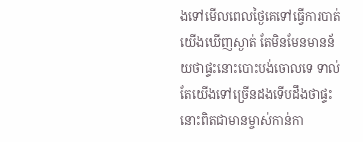ងទៅមើលពេលថ្ងៃគេទៅធ្វើការបាត់ យើងឃើញស្ងាត់ តែមិនមែនមានន័យថាផ្ទះនោះបោះបង់ចោលទេ ទាល់តែយើងទៅច្រើនដងទើបដឹងថាផ្ទះនោះពិតជាមានម្ចាស់កាន់កា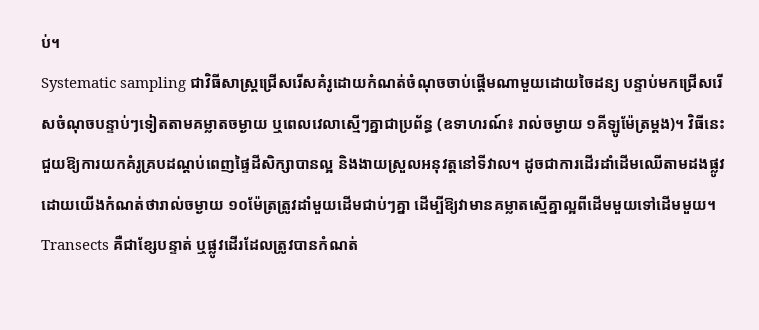ប់។
Systematic sampling ជាវិធីសាស្ត្រជ្រើសរើសគំរូដោយកំណត់ចំណុចចាប់ផ្តើមណាមួយដោយចៃដន្យ បន្ទាប់មកជ្រើសរើសចំណុចបន្ទាប់ៗទៀតតាមគម្លាតចម្ងាយ ឬពេលវេលាស្មើៗគ្នាជាប្រព័ន្ធ (ឧទាហរណ៍៖ រាល់ចម្ងាយ ១គីឡូម៉ែត្រម្តង)។ វិធីនេះជួយឱ្យការយកគំរូគ្របដណ្តប់ពេញផ្ទៃដីសិក្សាបានល្អ និងងាយស្រួលអនុវត្តនៅទីវាល។ ដូចជាការដើរដាំដើមឈើតាមដងផ្លូវ ដោយយើងកំណត់ថារាល់ចម្ងាយ ១០ម៉ែត្រត្រូវដាំមួយដើមជាប់ៗគ្នា ដើម្បីឱ្យវាមានគម្លាតស្មើគ្នាល្អពីដើមមួយទៅដើមមួយ។
Transects គឺជាខ្សែបន្ទាត់ ឬផ្លូវដើរដែលត្រូវបានកំណត់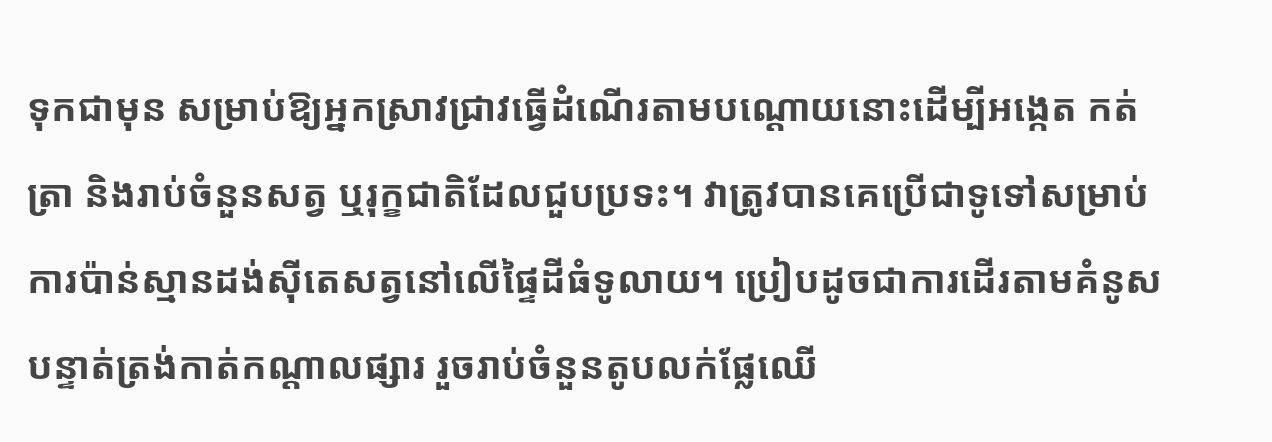ទុកជាមុន សម្រាប់ឱ្យអ្នកស្រាវជ្រាវធ្វើដំណើរតាមបណ្តោយនោះដើម្បីអង្កេត កត់ត្រា និងរាប់ចំនួនសត្វ ឬរុក្ខជាតិដែលជួបប្រទះ។ វាត្រូវបានគេប្រើជាទូទៅសម្រាប់ការប៉ាន់ស្មានដង់ស៊ីតេសត្វនៅលើផ្ទៃដីធំទូលាយ។ ប្រៀបដូចជាការដើរតាមគំនូសបន្ទាត់ត្រង់កាត់កណ្តាលផ្សារ រួចរាប់ចំនួនតូបលក់ផ្លែឈើ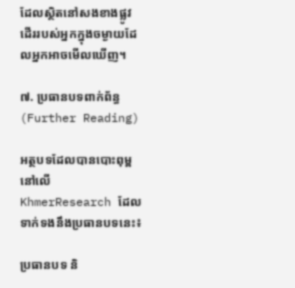ដែលស្ថិតនៅសងខាងផ្លូវដើររបស់អ្នកក្នុងចម្ងាយដែលអ្នកអាចមើលឃើញ។

៧. ប្រធានបទពាក់ព័ន្ធ (Further Reading)

អត្ថបទដែលបានបោះពុម្ពនៅលើ KhmerResearch ដែលទាក់ទងនឹងប្រធានបទនេះ៖

ប្រធានបទ និ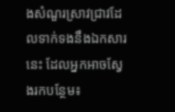ងសំណួរស្រាវជ្រាវដែលទាក់ទងនឹងឯកសារនេះ ដែលអ្នកអាចស្វែងរកបន្ថែម៖